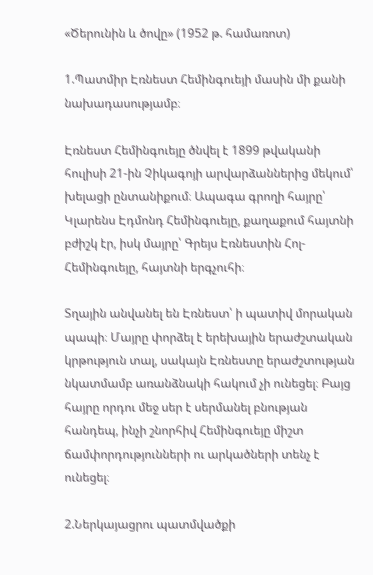«Ծերունին և ծովը» (1952 թ. համառոտ)

1.Պատմիր Էռնեստ Հեմինգուեյի մասին մի քանի նախադասությամբ։

Էռնեստ Հեմինգուեյը ծնվել է 1899 թվականի հուլիսի 21-ին Չիկագոյի արվարձաններից մեկում՝ խելացի ընտանիքում։ Ապագա գրողի հայրը՝ Կլարենս Էդմոնդ Հեմինգուեյը, քաղաքում հայտնի բժիշկ էր, իսկ մայրը՝ Գրեյս Էռնեստին Հոլ-Հեմինգուեյը, հայտնի երգչուհի։

Տղային անվանել են Էռնեստ՝ ի պատիվ մորական պապի։ Մայրը փորձել է երեխային երաժշտական կրթություն տալ, սակայն Էռնեստը երաժշտության նկատմամբ առանձնակի հակում չի ունեցել։ Բայց հայրը որդու մեջ սեր է սերմանել բնության հանդեպ, ինչի շնորհիվ Հեմինգուեյը միշտ ճամփորդությունների ու արկածների տենչ է ունեցել։

2.Ներկայացրու պատմվածքի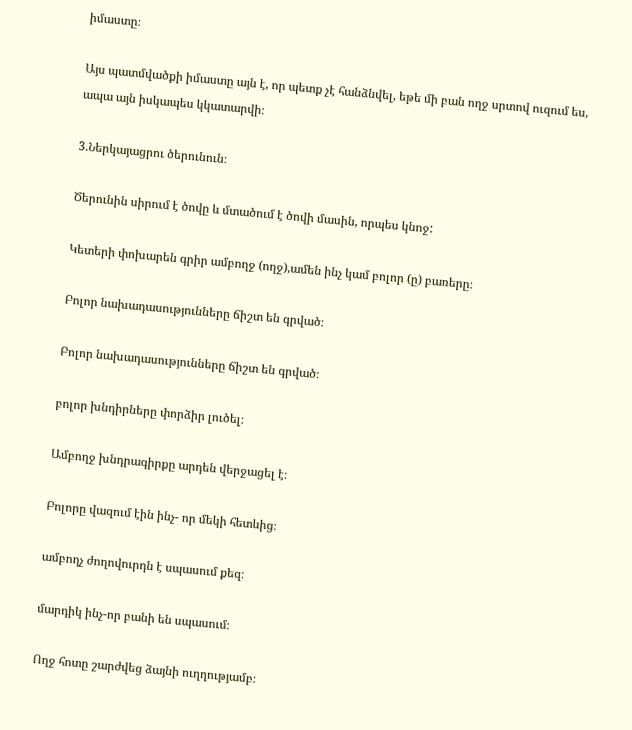իմաստը։

Այս պատմվածքի իմաստը այն է, որ պետք չէ հանձնվել, եթե մի բան ողջ սրտով ուզում ես, ապա այն իսկապես կկատարվի։

3.Ներկայացրու ծերունուն։

Ծերունին սիրում է ծովը և մտածում է ծովի մասին, որպես կնոջ:

Կետերի փոխարեն գրիր ամբողջ (ողջ),ամեն ինչ կամ բոլոր (ը) բառերը։

Բոլոր նախադասությունները ճիշտ են գրված։

Բոլոր նախադասությունները ճիշտ են գրված։

բոլոր խնդիրները փորձիր լուծել։

Ամբողջ խնդրագիրքը արդեն վերջացել է։

Բոլորը վազում էին ինչ- որ մեկի հետևից։

ամբողչ ժողովուրդն է սպասում քեզ։

մարդիկ ինչ-որ բանի են սպասում։

Ողջ հոտը շարժվեց ձայնի ուղղությամբ։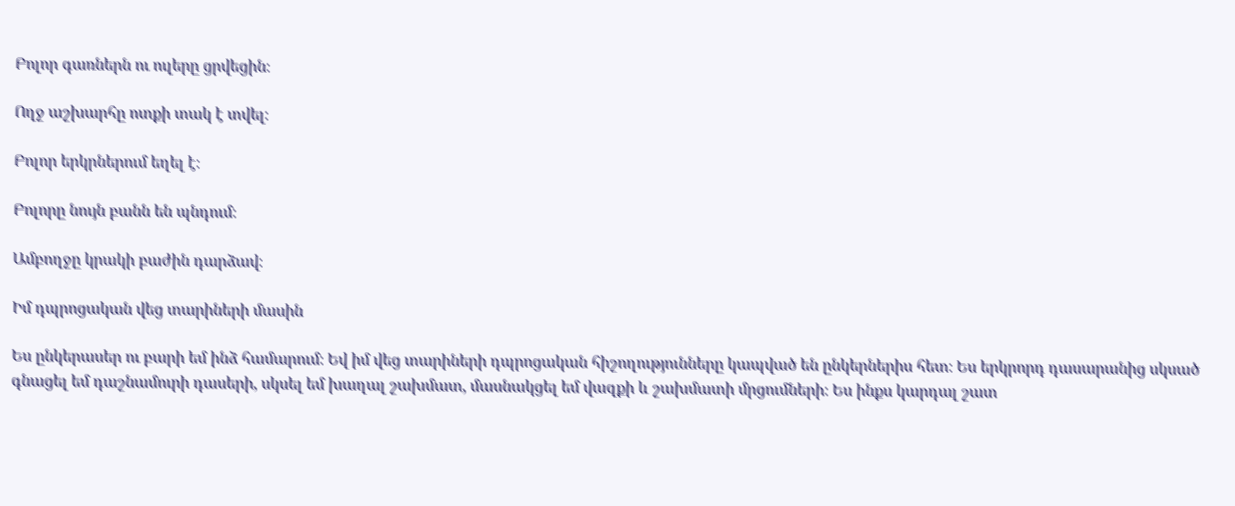Բոլոր գառներն ու ուլերը ցրվեցին։

Ողջ աշխարհը ոտքի տակ է տվել։

Բոլոր երկրներում եղել է։

Բոլորը նույն բանն են պնդում։

Ամբողջը կրակի բաժին դարձավ։

Իմ դպրոցական վեց տարիների մասին

Ես ընկերասեր ու բարի եմ ինձ համարում։ Եվ իմ վեց տարիների դպրոցական հիշողությունները կապված են ընկերներիս հետ։ Ես երկրորդ դասարանից սկսած գնացել եմ դաշնամուրի դասերի, սկսել եմ խաղալ շախմատ, մասնակցել եմ վազքի և շախմատի մրցումների։ Ես ինքս կարդալ շատ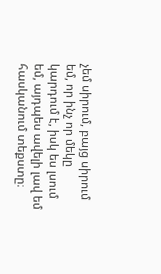չեմ սիրում, բայց սիրում եմ, որ ինչ որ մեկը կարդում է, իսկ ես լսում եմ, այդպես ավելի լավ եմ հասկանում տեքստը։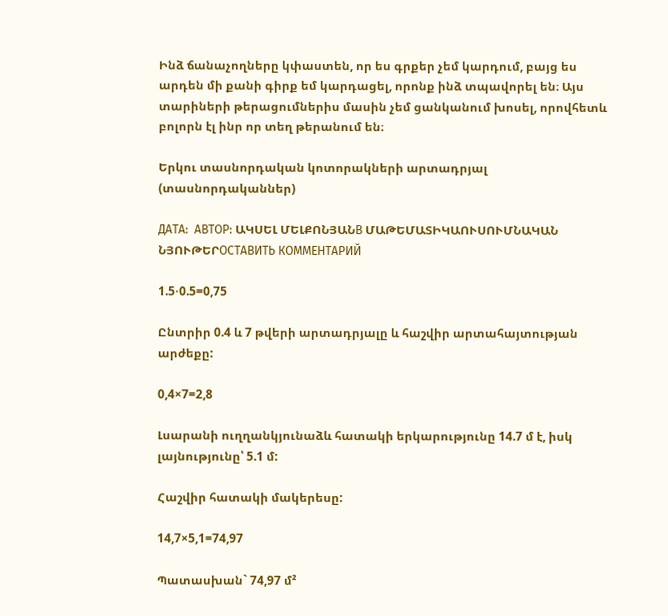Ինձ ճանաչողները կփաստեն, որ ես գրքեր չեմ կարդում, բայց ես արդեն մի քանի գիրք եմ կարդացել, որոնք ինձ տպավորել են։ Այս տարիների թերացումներիս մասին չեմ ցանկանում խոսել, որովհետև բոլորն էլ ինր որ տեղ թերանում են։

Երկու տասնորդական կոտորակների արտադրյալ (տասնորդականներ)

ДАТА:  АВТОР: ԱԿՍԵԼ ՄԵԼՔՈՆՅԱՆВ ՄԱԹԵՄԱՏԻԿԱՈՒՍՈՒՄՆԱԿԱՆ ՆՅՈՒԹԵՐОСТАВИТЬ КОММЕНТАРИЙ

1.5⋅0.5=0,75

Ընտրիր 0.4 և 7 թվերի արտադրյալը և հաշվիր արտահայտության արժեքը:

0,4×7=2,8

Լսարանի ուղղանկյունաձև հատակի երկարությունը 14.7 մ է, իսկ լայնությունը՝ 5.1 մ:

Հաշվիր հատակի մակերեսը:

14,7×5,1=74,97

Պատասխան` 74,97 մ²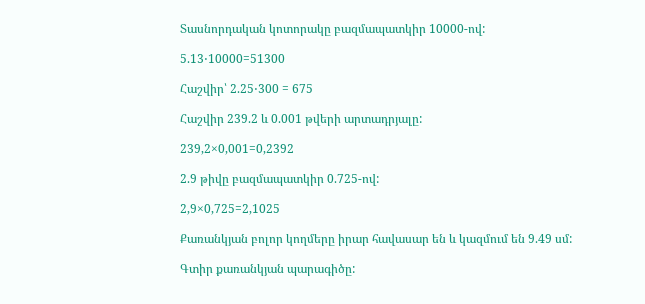Տասնորդական կոտորակը բազմապատկիր 10000-ով:

5.13⋅10000=51300

Հաշվիր՝ 2.25⋅300 = 675

Հաշվիր 239.2 և 0.001 թվերի արտադրյալը:

239,2×0,001=0,2392

2.9 թիվը բազմապատկիր 0.725-ով:

2,9×0,725=2,1025

Քառանկյան բոլոր կողմերը իրար հավասար են և կազմում են 9.49 սմ:

Գտիր քառանկյան պարագիծը: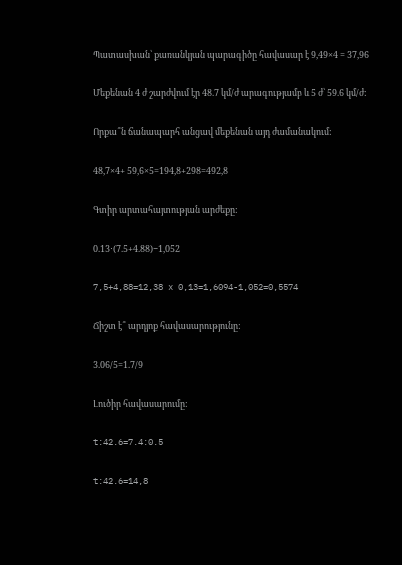Պատասխան՝ քառանկյան պարագիծը հավասար է 9,49×4 = 37,96

Մեքենան 4 ժ շարժվում էր 48.7 կմ/ժ արագությամբ և 5 ժ՝ 59.6 կմ/ժ:

Որքա՞ն ճանապարհ անցավ մեքենան այդ ժամանակում:

48,7×4+ 59,6×5=194,8+298=492,8

Գտիր արտահայտության արժեքը:

0.13⋅(7.5+4.88)−1,052

7,5+4,88=12,38 x 0,13=1,6094-1,052=0,5574

Ճիշտ է՞ արդյոք հավասարությունը:

3.06/5=1.7/9

Լուծիր հավասարումը:

t:42.6=7.4:0.5

t:42.6=14,8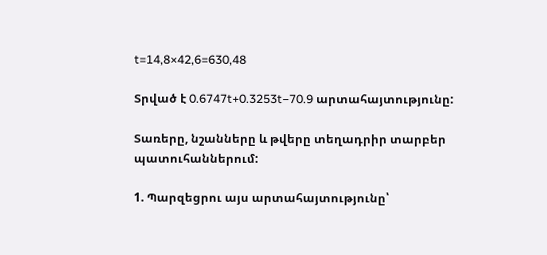t=14,8×42,6=630,48

Տրված է 0.6747t+0.3253t−70.9 արտահայտությունը:

Տառերը, նշանները և թվերը տեղադրիր տարբեր պատուհաններում:

1. Պարզեցրու այս արտահայտությունը՝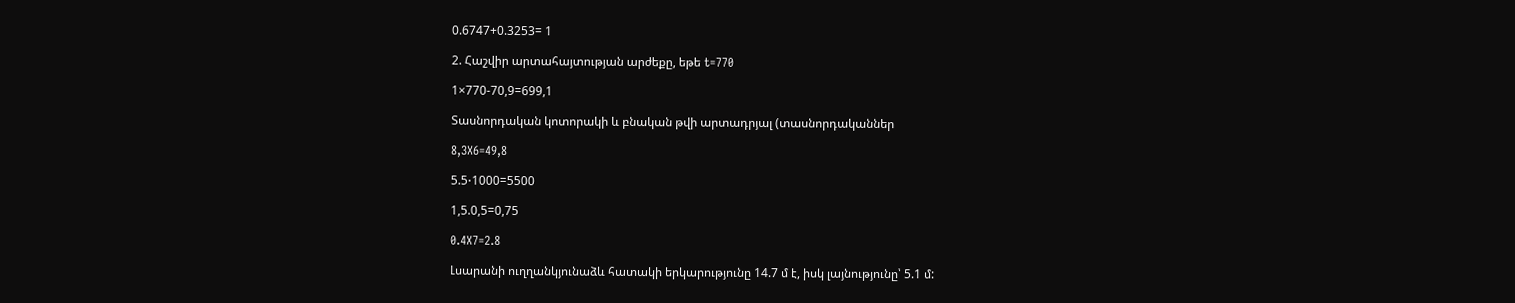0.6747+0.3253= 1

2. Հաշվիր արտահայտության արժեքը, եթե t=770

1×770-70,9=699,1

Տասնորդական կոտորակի և բնական թվի արտադրյալ (տասնորդականներ

8,3X6=49,8

5.5⋅1000=5500

1,5.0,5=0,75

0.4X7=2.8

Լսարանի ուղղանկյունաձև հատակի երկարությունը 14.7 մ է, իսկ լայնությունը՝ 5.1 մ: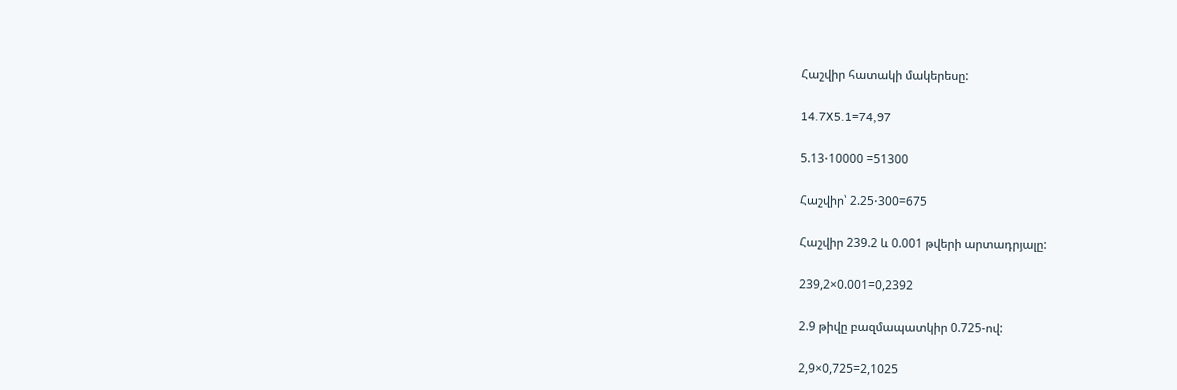Հաշվիր հատակի մակերեսը:

14.7X5.1=74,97

5.13⋅10000 =51300

Հաշվիր՝ 2.25⋅300=675

Հաշվիր 239.2 և 0.001 թվերի արտադրյալը:

239,2×0.001=0,2392

2.9 թիվը բազմապատկիր 0.725-ով:

2,9×0,725=2,1025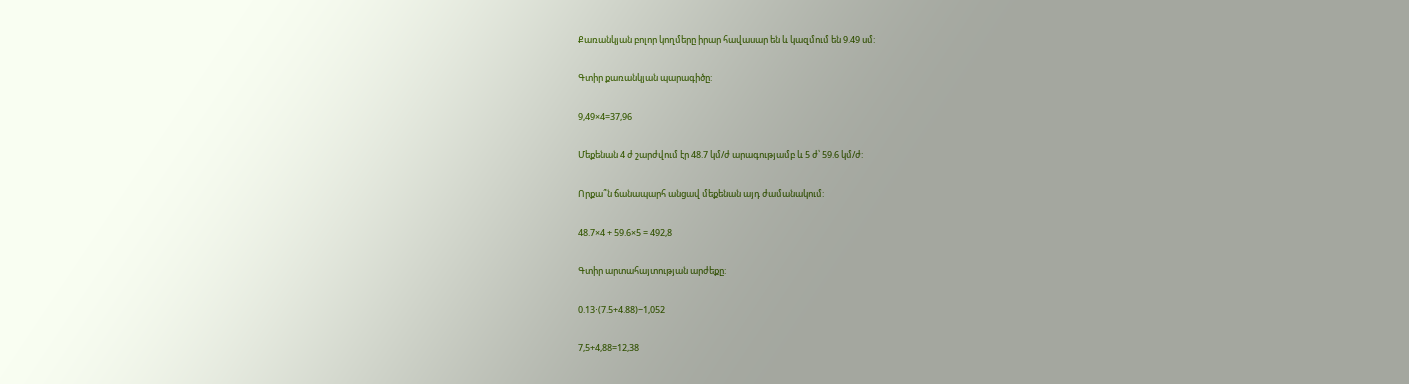Քառանկյան բոլոր կողմերը իրար հավասար են և կազմում են 9.49 սմ:

Գտիր քառանկյան պարագիծը:

9,49×4=37,96

Մեքենան 4 ժ շարժվում էր 48.7 կմ/ժ արագությամբ և 5 ժ՝ 59.6 կմ/ժ:

Որքա՞ն ճանապարհ անցավ մեքենան այդ ժամանակում:

48.7×4 + 59.6×5 = 492,8

Գտիր արտահայտության արժեքը:

0.13⋅(7.5+4.88)−1,052

7,5+4,88=12,38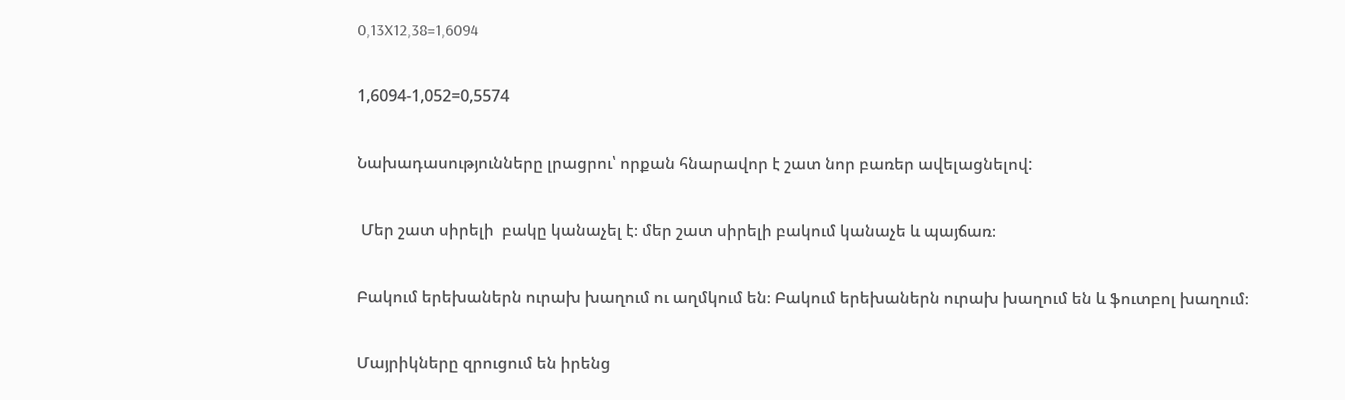0,13X12,38=1,6094

1,6094-1,052=0,5574

Նախադասությունները լրացրու՝ որքան հնարավոր է շատ նոր բառեր ավելացնելով:

 Մեր շատ սիրելի  բակը կանաչել է։ մեր շատ սիրելի բակում կանաչե և պայճառ։

Բակում երեխաներն ուրախ խաղում ու աղմկում են։ Բակում երեխաներն ուրախ խաղում են և ֆուտբոլ խաղում։

Մայրիկները զրուցում են իրենց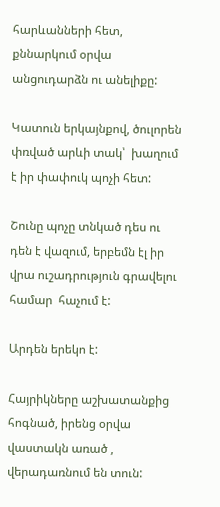հարևանների հետ, քննարկում օրվա անցուդարձն ու անելիքը:

Կատուն երկայնքով, ծուլորեն  փռված արևի տակ՝  խաղում է իր փափուկ պոչի հետ:

Շունը պոչը տնկած դես ու դեն է վազում, երբեմն էլ իր վրա ուշադրություն գրավելու համար  հաչում է:

Արդեն երեկո է:

Հայրիկները աշխատանքից հոգնած, իրենց օրվա վաստակն առած , վերադառնում են տուն: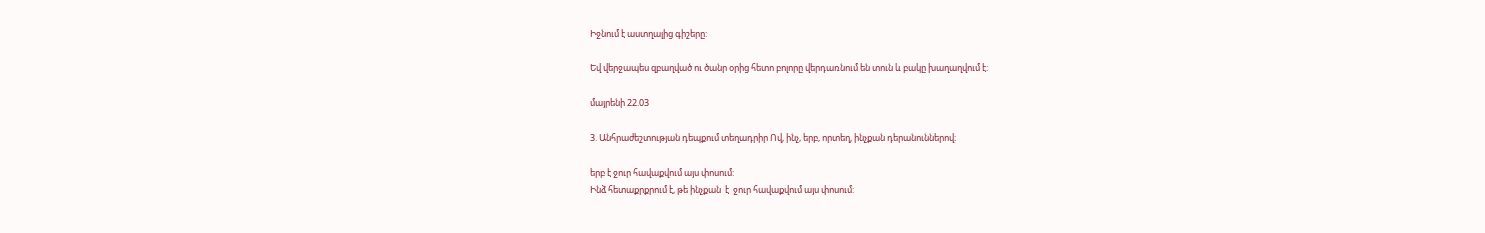Իջնում է աստղալից գիշերը:

Եվ վերջապես զբաղված ու ծանր օրից հետո բոլորը վերդառնում են տուն և բակը խաղաղվում է:

մայրենի 22.03

3. Անհրաժեշտության դեպքում տեղադրիր Ով, ինչ, երբ, որտեղ, ինչքան դերանուններով։

երբ է ջուր հավաքվում այս փոսում:
Ինձ հետաքրքրում է, թե ինչքան  է  ջուր հավաքվում այս փոսում: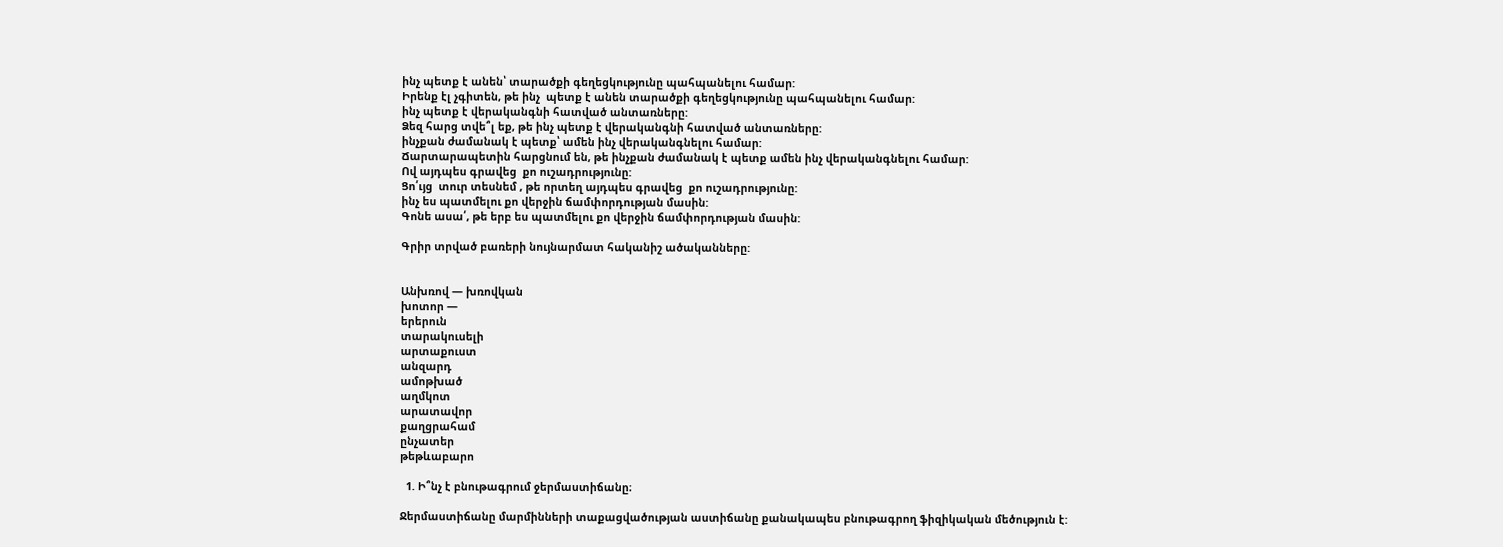ինչ պետք է անեն՝ տարածքի գեղեցկությունը պահպանելու համար:
Իրենք էլ չգիտեն, թե ինչ  պետք է անեն տարածքի գեղեցկությունը պահպանելու համար:
ինչ պետք է վերականգնի հատված անտառները:
Ձեզ հարց տվե՞լ եք, թե ինչ պետք է վերականգնի հատված անտառները:
ինչքան ժամանակ է պետք՝ ամեն ինչ վերականգնելու համար:
Ճարտարապետին հարցնում են, թե ինչքան ժամանակ է պետք ամեն ինչ վերականգնելու համար:
Ով այդպես գրավեց  քո ուշադրությունը:
Ցո՛ւյց  տուր տեսնեմ , թե որտեղ այդպես գրավեց  քո ուշադրությունը:
ինչ ես պատմելու քո վերջին ճամփորդության մասին:
Գոնե ասա՛, թե երբ ես պատմելու քո վերջին ճամփորդության մասին:

Գրիր տրված բառերի նույնարմատ հականիշ ածականները:


Անխռով — խռովկան
խոտոր —
երերուն
տարակուսելի
արտաքուստ
անզարդ
ամոթխած
աղմկոտ
արատավոր
քաղցրահամ
ընչատեր
թեթևաբարո

  1. Ի՞նչ է բնութագրում ջերմաստիճանը։

Ջերմաստիճանը մարմինների տաքացվածության աստիճանը քանակապես բնութագրող ֆիզիկական մեծություն է: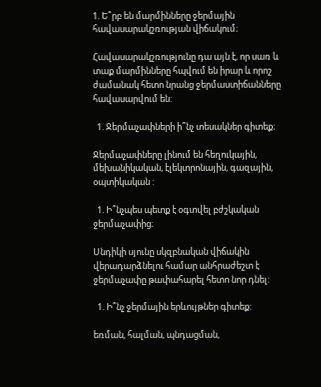1. Ե՞րբ են մարմինները ջերմային հավասարակշռության վիճակում։

Հավասարակշռությունը դա այն է, որ սառ և տաք մարմինները հպվում են իրար և որոշ ժամանակ հետո նրանց ջերմաստիճանները հավասարվում են:

  1. Ջերմաչափների ի՞նչ տեսակներ գիտեք։

Ջերմաչափները լինում են հեղուկային, մեխանիկական, էլեկտրոնային, գազային, օպտիկական :

  1. Ի՞նչպես պետք է օգտվել բժշկական ջերմաչափից։

Սնդիկի սյունը սկզբնական վիճակին վերադարձնելու համար անհրաժեշտ է ջերմաչափը թափահարել հետո նոր դնել:

  1. Ի՞նչ ջերմային երևույթներ գիտեք:

եռման, հալման, պնդացման,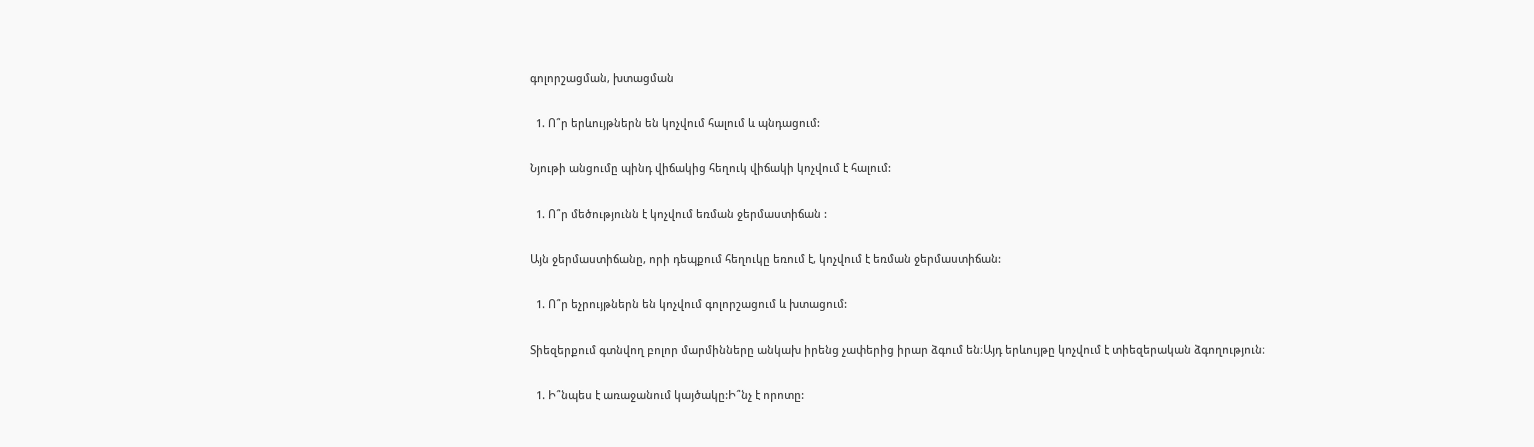գոլորշացման, խտացման

  1. Ո՞ր երևույթներն են կոչվում հալում և պնդացում:

Նյութի անցումը պինդ վիճակից հեղուկ վիճակի կոչվում է հալում:

  1. Ո՞ր մեծությունն է կոչվում եռման ջերմաստիճան :

Այն ջերմաստիճանը, որի դեպքում հեղուկը եռում է, կոչվում է եռման ջերմաստիճան:

  1. Ո՞ր եչրույթներն են կոչվում գոլորշացում և խտացում:

Տիեզերքում գտնվող բոլոր մարմինները անկախ իրենց չափերից իրար ձգում են։Այդ երևույթը կոչվում է տիեզերական ձգողություն։

  1. Ի՞նպես է առաջանում կայծակը:Ի՞նչ է որոտը: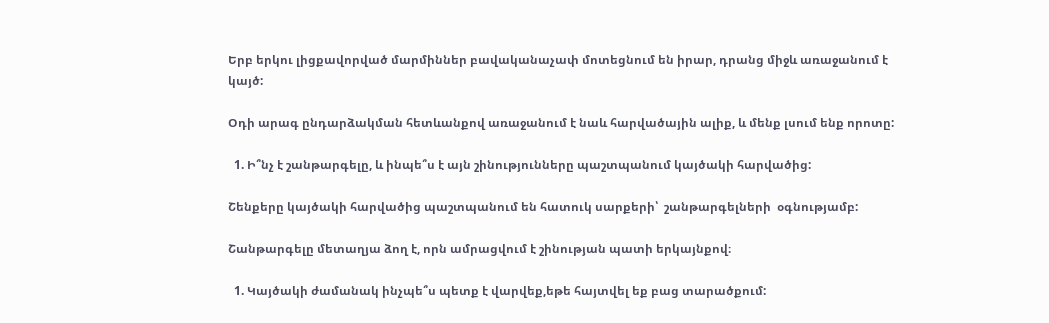Երբ երկու լիցքավորված մարմիններ բավականաչափ մոտեցնում են իրար, դրանց միջև առաջանում է կայծ:

Օդի արագ ընդարձակման հետևանքով առաջանում է նաև հարվածային ալիք, և մենք լսում ենք որոտը:

  1. Ի՞նչ է շանթարգելը, և ինպե՞ս է այն շինությունները պաշտպանում կայծակի հարվածից:

Շենքերը կայծակի հարվածից պաշտպանում են հատուկ սարքերի՝  շանթարգելների  օգնությամբ:

Շանթարգելը մետաղյա ձող է, որն ամրացվում է շինության պատի երկայնքով։

  1. Կայծակի ժամանակ ինչպե՞ս պետք է վարվեք,եթե հայտվել եք բաց տարածքում: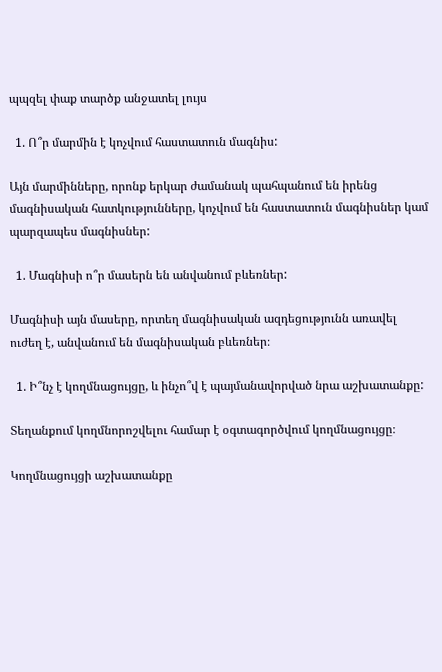պպզել փաք տարծք անջատել լույս

  1. Ո՞ր մարմին է կոչվում հաստատուն մագնիս:

Այն մարմինները, որոնք երկար ժամանակ պահպանում են իրենց մագնիսական հատկությունները, կոչվում են հաստատուն մագնիսներ կամ պարզապես մագնիսներ:

  1. Մագնիսի ո՞ր մասերն են անվանում բևեռներ:

Մագնիսի այն մասերը, որտեղ մագնիսական ազդեցությունն առավել ուժեղ է, անվանում են մագնիսական բևեռներ։

  1. Ի՞նչ է կողմնացույցը, և ինչո՞վ է պայմանավորված նրա աշխատանքը:

Տեղանքում կողմնորոշվելու համար է օգտագործվում կողմնացույցը։

Կողմնացույցի աշխատանքը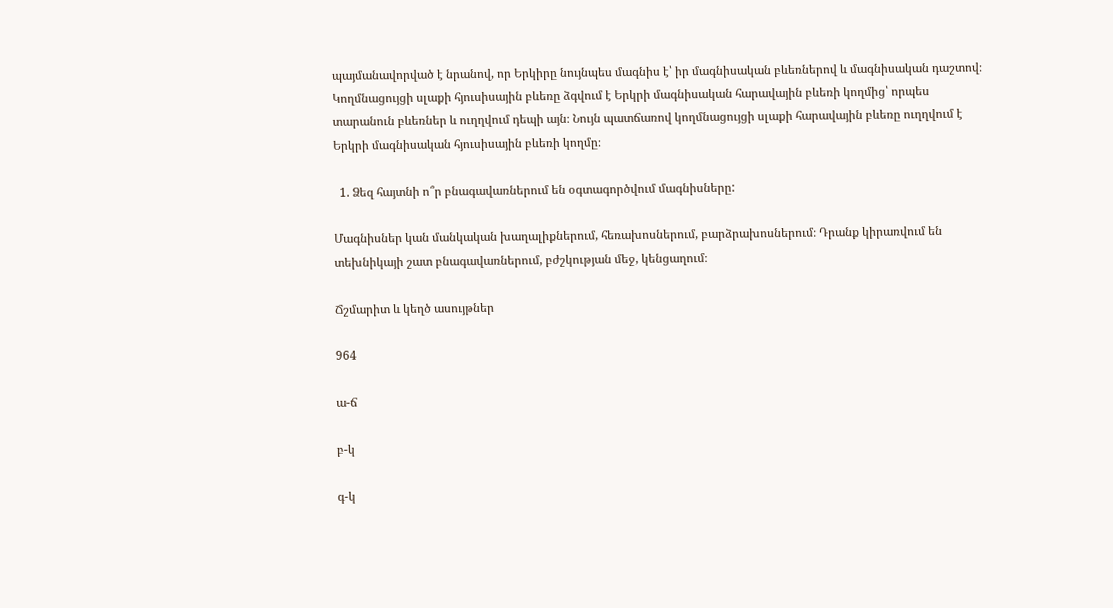պայմանավորված է նրանով, որ Երկիրը նույնպես մագնիս է՝ իր մագնիսական բևեռներով և մագնիսական դաշտով։ Կողմնացույցի սլաքի հյուսիսային բևեռը ձգվում է Երկրի մագնիսական հարավային բևեռի կողմից՝ որպես տարանուն բևեռներ և ուղղվում դեպի այն։ Նույն պատճառով կողմնացույցի սլաքի հարավային բևեռը ուղղվում է Երկրի մագնիսական հյուսիսային բևեռի կողմը։

  1. Ձեզ հայտնի ո՞ր բնագավառներում են օգտագործվում մագնիսները:

Մագնիսներ կան մանկական խաղալիքներում, հեռախոսներում, բարձրախոսներում։ Դրանք կիրառվում են տեխնիկայի շատ բնագավառներում, բժշկության մեջ, կենցաղում։

Ճշմարիտ և կեղծ ասույթներ

964

ա-ճ

բ-կ

գ-կ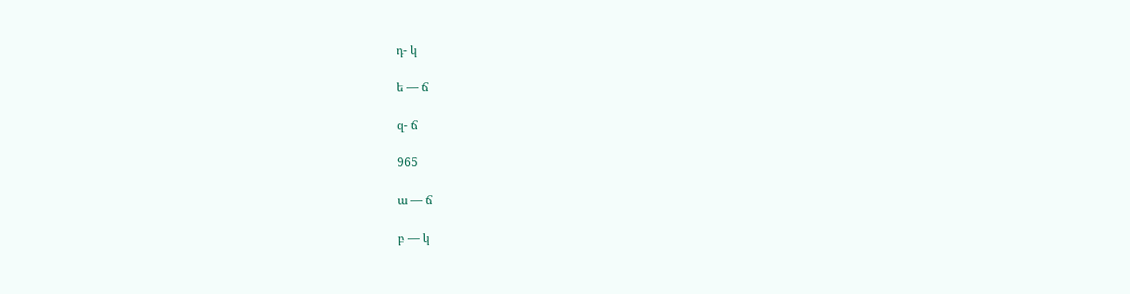դ- կ

ե — ճ

զ- ճ

965

ա — ճ

բ — կ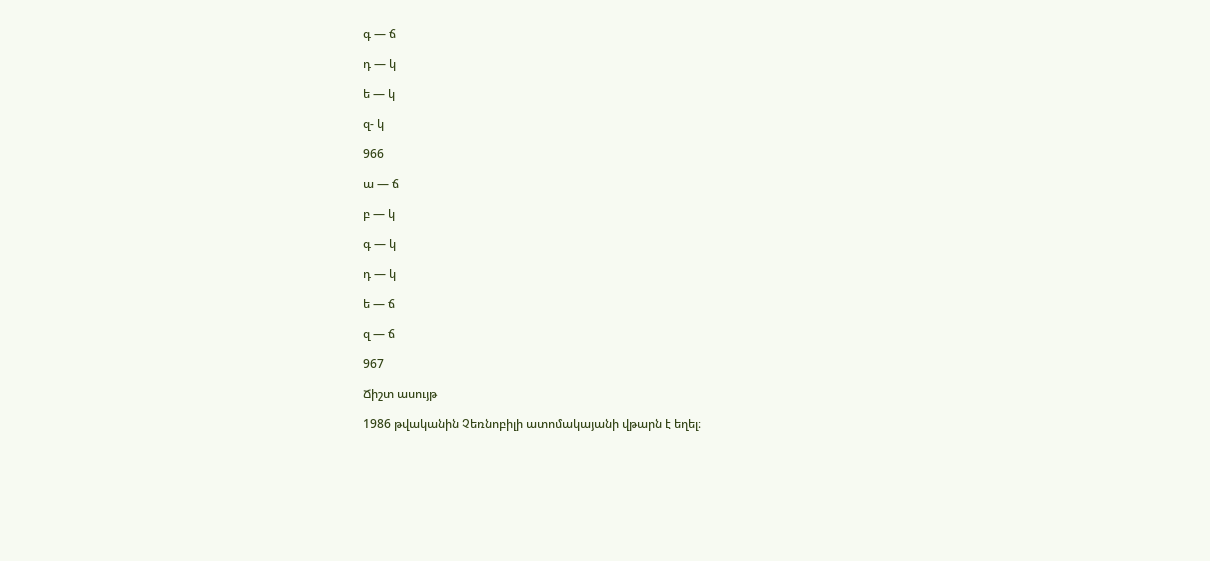գ — ճ

դ — կ

ե — կ

զ- կ

966

ա — ճ

բ — կ

գ — կ

դ — կ

ե — ճ

զ — ճ

967

Ճիշտ ասույթ

1986 թվականին Չեռնոբիլի ատոմակայանի վթարն է եղել։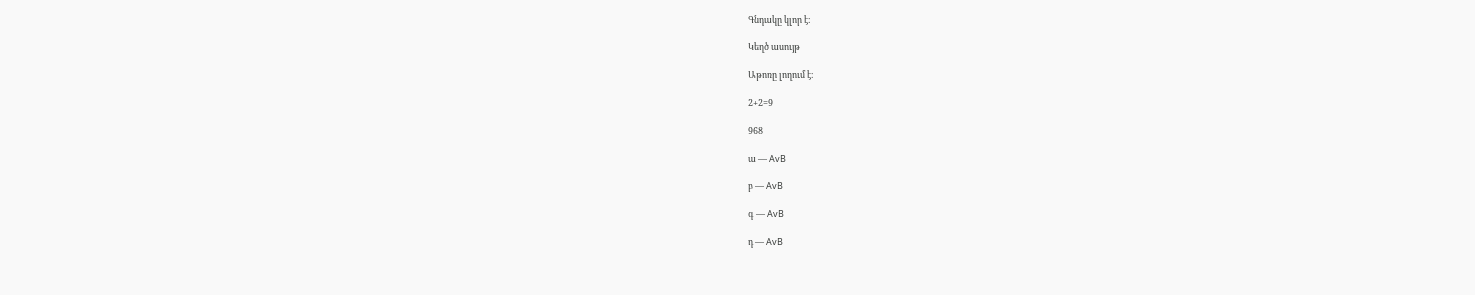Գնդակը կլոր է։

Կեղծ ասույթ

Աթոռը լողում է։

2+2=9

968

ա — AvB

բ — AvB

գ — AvB

դ — AvB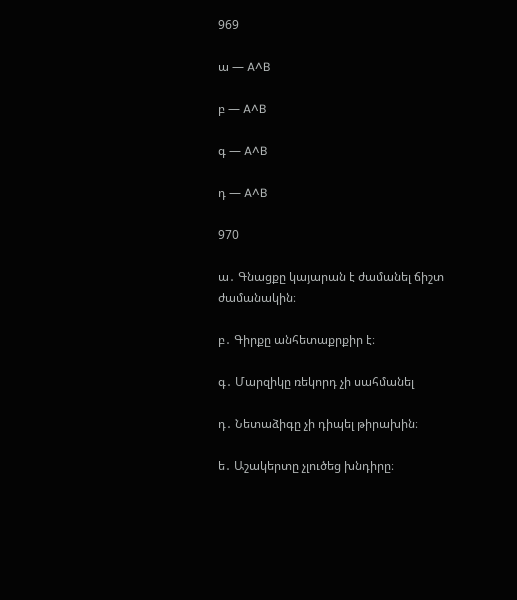969

ա — A^B

բ — A^B

գ — A^B

դ — A^B

970

ա․ Գնացքը կայարան է ժամանել ճիշտ ժամանակին։

բ․ Գիրքը անհետաքրքիր է։

գ․ Մարզիկը ռեկորդ չի սահմանել

դ․ Նետաձիգը չի դիպել թիրախին։

ե․ Աշակերտը չլուծեց խնդիրը։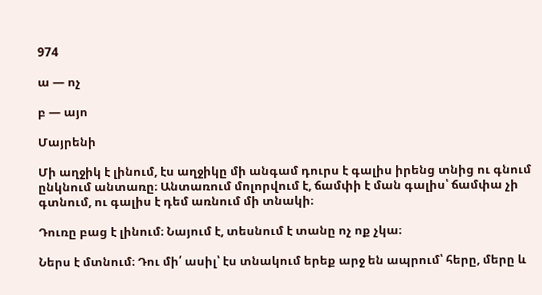974

ա — ոչ

բ — այո

Մայրենի

Մի աղջիկ է լինում, էս աղջիկը մի անգամ դուրս է գալիս իրենց տնից ու գնում ընկնում անտառը։ Անտառում մոլորվում է, ճամփի է ման գալիս՝ ճամփա չի գտնում, ու գալիս է դեմ առնում մի տնակի։

Դուռը բաց է լինում։ Նայում է, տեսնում է տանը ոչ ոք չկա։

Ներս է մտնում։ Դու մի՛ ասիլ՝ էս տնակում երեք արջ են ապրում՝ հերը, մերը և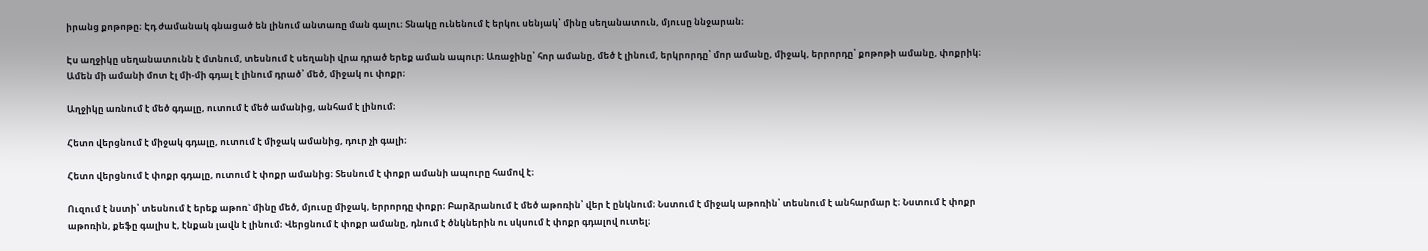իրանց քոթոթը։ Էդ ժամանակ գնացած են լինում անտառը ման գալու։ Տնակը ունենում է երկու սենյակ՝ մինը սեղանատուն, մյուսը ննջարան։

Էս աղջիկը սեղանատունն է մտնում, տեսնում է սեղանի վրա դրած երեք աման ապուր։ Առաջինը՝ հոր ամանը, մեծ է լինում, երկրորդը՝ մոր ամանը, միջակ, երրորդը՝ քոթոթի ամանը, փոքրիկ։ Ամեն մի ամանի մոտ էլ մի-մի գդալ է լինում դրած՝ մեծ, միջակ ու փոքր։

Աղջիկը առնում է մեծ գդալը, ուտում է մեծ ամանից, անհամ է լինում։

Հետո վերցնում է միջակ գդալը, ուտում է միջակ ամանից, դուր չի գալի։

Հետո վերցնում է փոքր գդալը, ուտում է փոքր ամանից։ Տեսնում է փոքր ամանի ապուրը համով է։

Ուզում է նստի՝ տեսնում է երեք աթոռ` մինը մեծ, մյուսը միջակ, երրորդը փոքր։ Բարձրանում է մեծ աթոռին՝ վեր է ընկնում։ Նստում է միջակ աթոռին՝ տեսնում է անհարմար է։ Նստում է փոքր աթոռին, քեֆը գալիս է, էնքան լավն է լինում։ Վերցնում է փոքր ամանը, դնում է ծնկներին ու սկսում է փոքր գդալով ուտել։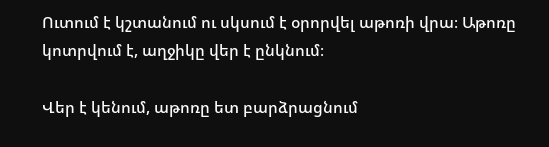Ուտում է կշտանում ու սկսում է օրորվել աթոռի վրա։ Աթոռը կոտրվում է, աղջիկը վեր է ընկնում։

Վեր է կենում, աթոռը ետ բարձրացնում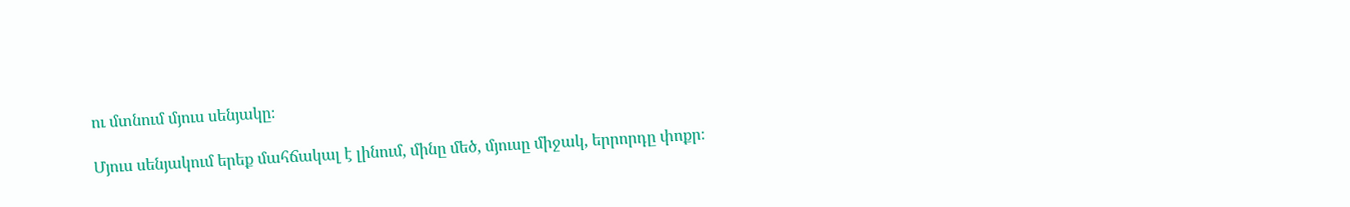ու մտնում մյուս սենյակը։

Մյուս սենյակում երեք մահճակալ է լինում, մինը մեծ, մյուսը միջակ, երրորդը փոքր։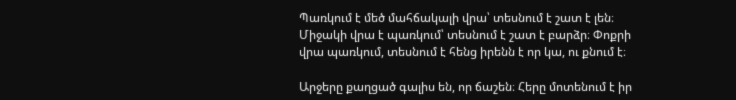Պառկում է մեծ մահճակալի վրա՝ տեսնում է շատ է լեն։ Միջակի վրա է պառկում՝ տեսնում է շատ է բարձր։ Փոքրի վրա պառկում, տեսնում է հենց իրենն է որ կա, ու քնում է։

Արջերը քաղցած գալիս են, որ ճաշեն։ Հերը մոտենում է իր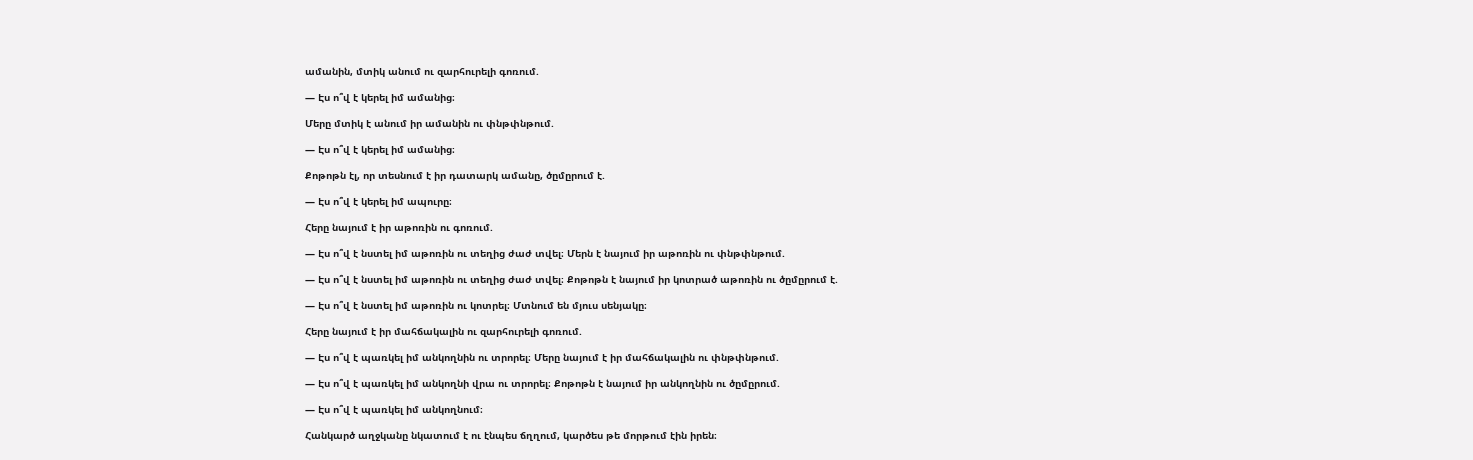ամանին, մտիկ անում ու զարհուրելի գոռում.

— Էս ո՞վ է կերել իմ ամանից։

Մերը մտիկ է անում իր ամանին ու փնթփնթում.

— Էս ո՞վ է կերել իմ ամանից։

Քոթոթն էլ, որ տեսնում է իր դատարկ ամանը, ծըմըրում է.

— Էս ո՞վ է կերել իմ ապուրը։

Հերը նայում է իր աթոռին ու գոռում.

— Էս ո՞վ է նստել իմ աթոռին ու տեղից ժաժ տվել։ Մերն է նայում իր աթոռին ու փնթփնթում.

— Էս ո՞վ է նստել իմ աթոռին ու տեղից ժաժ տվել։ Քոթոթն է նայում իր կոտրած աթոռին ու ծըմըրում է.

— Էս ո՞վ է նստել իմ աթոռին ու կոտրել։ Մտնում են մյուս սենյակը։

Հերը նայում է իր մահճակալին ու զարհուրելի գոռում.

— Էս ո՞վ է պառկել իմ անկողնին ու տրորել։ Մերը նայում է իր մահճակալին ու փնթփնթում.

— Էս ո՞վ է պառկել իմ անկողնի վրա ու տրորել։ Քոթոթն է նայում իր անկողնին ու ծըմըրում.

— Էս ո՞վ է պառկել իմ անկողնում։

Հանկարծ աղջկանը նկատում է ու էնպես ճղղում, կարծես թե մորթում էին իրեն։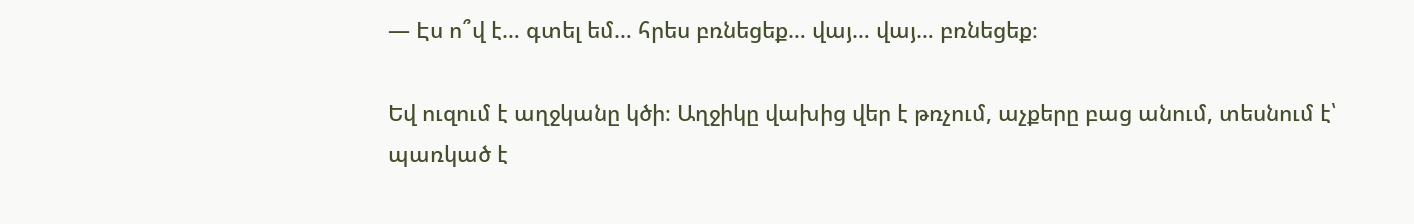— Էս ո՞վ է… գտել եմ… հրես բռնեցեք… վայ… վայ… բռնեցեք։

Եվ ուզում է աղջկանը կծի։ Աղջիկը վախից վեր է թռչում, աչքերը բաց անում, տեսնում է՝ պառկած է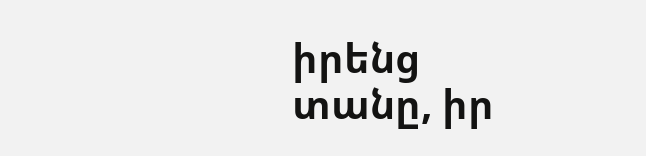իրենց տանը, իր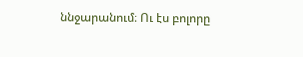ննջարանում։ Ու էս բոլորը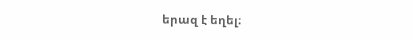երազ է եղել։